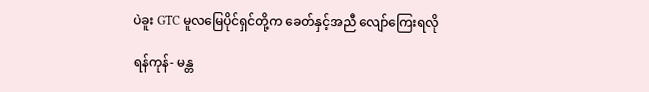ပဲခူး GTC မူလမြေပိုင်ရှင်တို့က ခေတ်နှင့်အညီ လျော်ကြေးရလို

ရန်ကုန်- မန္တ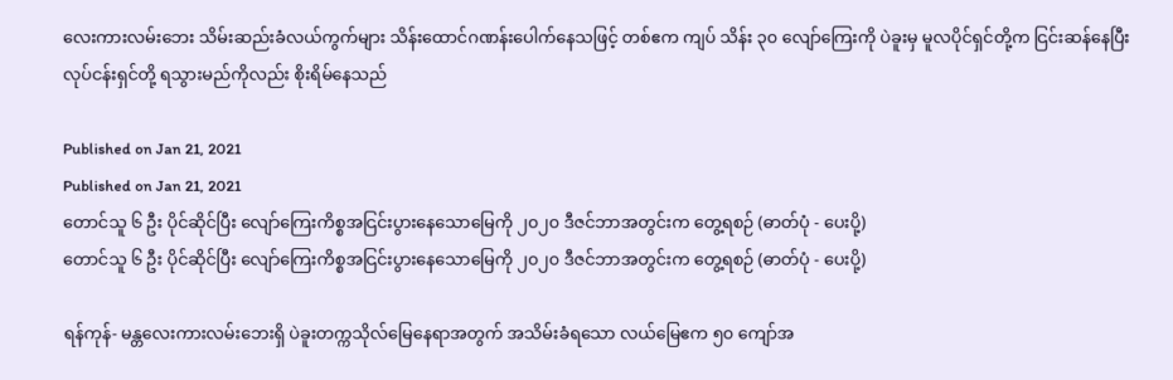လေးကားလမ်းဘေး သိမ်းဆည်းခံလယ်ကွက်များ သိန်းထောင်ဂဏန်းပေါက်နေသဖြင့် တစ်ဧက ကျပ် သိန်း ၃၀ လျော်ကြေးကို ပဲခူးမှ မူလပိုင်ရှင်တို့က ငြင်းဆန်နေပြီး လုပ်ငန်းရှင်တို့ ရသွားမည်ကိုလည်း စိုးရိမ်နေသည်

Published on Jan 21, 2021
Published on Jan 21, 2021
တောင်သူ ၆ ဦး ပိုင်ဆိုင်ပြီး လျော်ကြေးကိစ္စအငြင်းပွားနေသောမြေကို ၂၀၂၀ ဒီဇင်ဘာအတွင်းက တွေ့ရစဉ် (ဓာတ်ပုံ - ပေးပို့)
တောင်သူ ၆ ဦး ပိုင်ဆိုင်ပြီး လျော်ကြေးကိစ္စအငြင်းပွားနေသောမြေကို ၂၀၂၀ ဒီဇင်ဘာအတွင်းက တွေ့ရစဉ် (ဓာတ်ပုံ - ပေးပို့)

ရန်ကုန်- မန္တလေးကားလမ်းဘေးရှိ ပဲခူးတက္ကသိုလ်မြေနေရာအတွက် အသိမ်းခံရသော လယ်မြေဧက ၅၀ ကျော်အ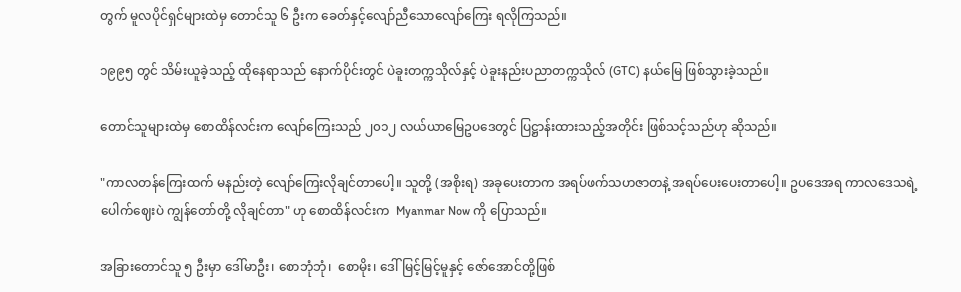တွက် မူလပိုင်ရှင်များထဲမှ တောင်သူ ၆ ဦးက ခေတ်နှင့်လျော်ညီသောလျော်ကြေး ရလိုကြသည်။

၁၉၉၅ တွင် သိမ်းယူခဲ့သည့် ထိုနေရာသည် နောက်ပိုင်းတွင် ပဲခူးတက္ကသိုလ်နှင့် ပဲခူးနည်းပညာတက္ကသိုလ် (GTC) နယ်မြေ ဖြစ်သွားခဲ့သည်။

တောင်သူများထဲမှ စောထိန်လင်းက လျော်ကြေးသည် ၂၀၁၂ လယ်ယာမြေဥပဒေတွင် ပြဋ္ဌာန်းထားသည့်အတိုင်း ဖြစ်သင့်သည်ဟု ဆိုသည်။

"ကာလတန်ကြေးထက် မနည်းတဲ့ လျော်ကြေးလိုချင်တာပေါ့။ သူတို့ (အစိုးရ) အခုပေးတာက အရပ်ဖက်သဟဇာတနဲ့ အရပ်ပေးပေးတာပေါ့။ ဥပဒေအရ ကာလဒေသရဲ့ပေါက်ဈေးပဲ ကျွန်တော်တို့ လိုချင်တာ" ဟု စောထိန်လင်းက  Myanmar Now ကို ပြောသည်။

အခြားတောင်သူ ၅ ဦးမှာ ဒေါ်မာဦး၊ စောဘုံဘုံ၊  စောမိုး၊ ဒေါ်မြင့်မြင့်မူနှင့် ဇော်အောင်တို့ဖြစ်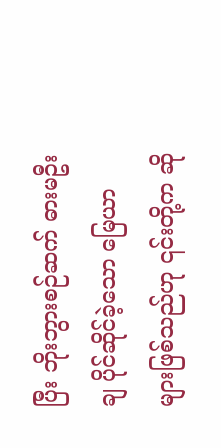ပြီး ဘိုးဘွားစဉ်ဆက် ဓားမဦးချ ပိုင်ဆိုင်ခဲ့သော မြေယာများဖြစ်သည်ဟု ၎င်းတို့က ဆို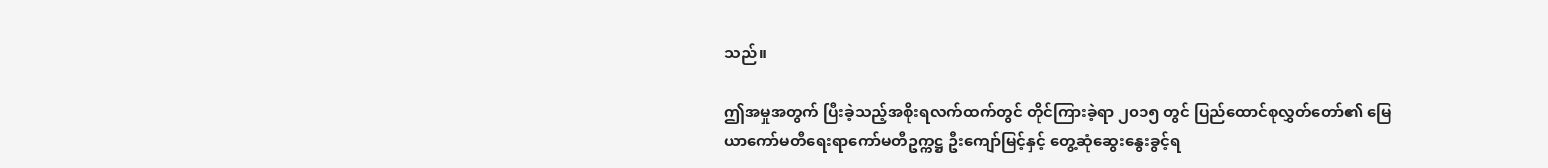သည်။

ဤအမှုအတွက် ပြီးခဲ့သည့်အစိုးရလက်ထက်တွင် တိုင်ကြားခဲ့ရာ ၂၀၁၅ တွင် ပြည်ထောင်စုလွှတ်တော်၏ မြေယာကော်မတီရေးရာကော်မတီဥက္ကဋ္ဌ ဦးကျော်မြင့်နှင့် တွေ့ဆုံဆွေးနွေးခွင့်ရ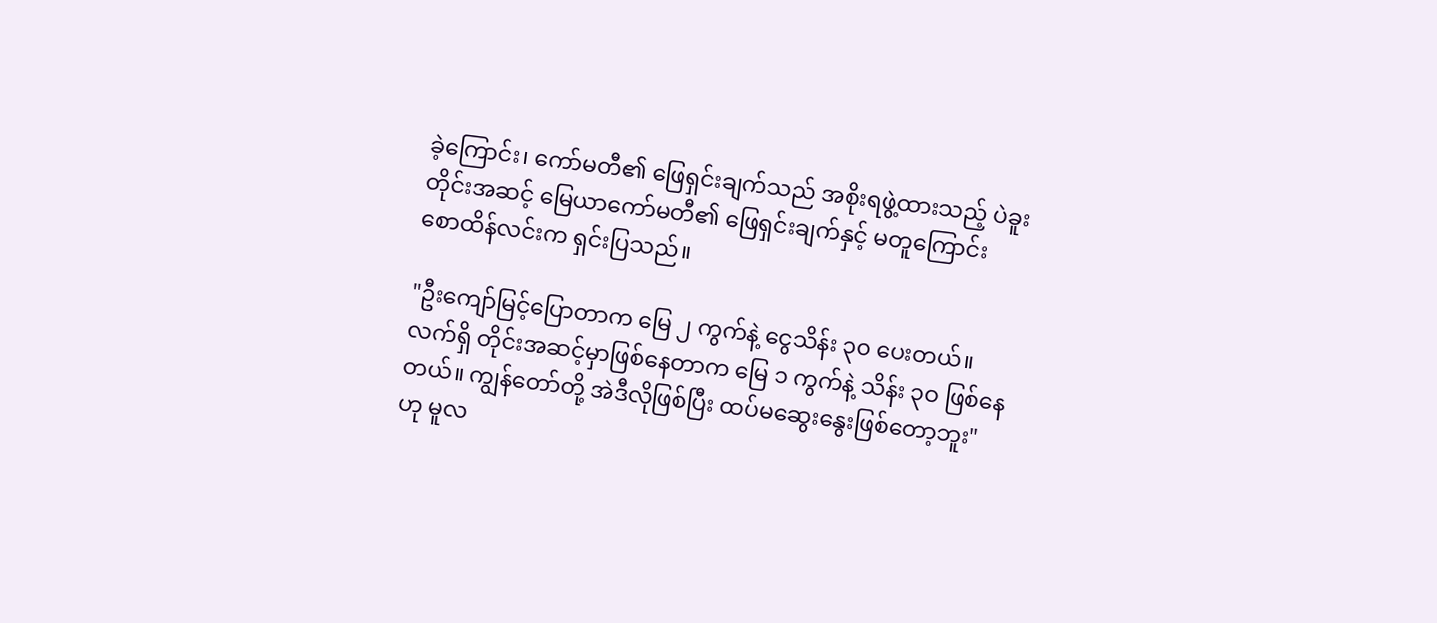ခဲ့ကြောင်း၊ ကော်မတီ၏ ဖြေရှင်းချက်သည် အစိုးရဖွဲ့ထားသည့် ပဲခူးတိုင်းအဆင့် မြေယာကော်မတီ၏ ဖြေရှင်းချက်နှင့် မတူကြောင်း စောထိန်လင်းက ရှင်းပြသည်။

"ဦးကျော်မြင့်ပြောတာက မြေ ၂ ကွက်နဲ့ ငွေသိန်း ၃၀ ပေးတယ်။ လက်ရှိ တိုင်းအဆင့်မှာဖြစ်နေတာက မြေ ၁ ကွက်နဲ့ သိန်း ၃ဝ ဖြစ်နေတယ်။ ကျွန်တော်တို့ အဲဒီလိုဖြစ်ပြီး ထပ်မဆွေးနွေးဖြစ်တော့ဘူး" ဟု မူလ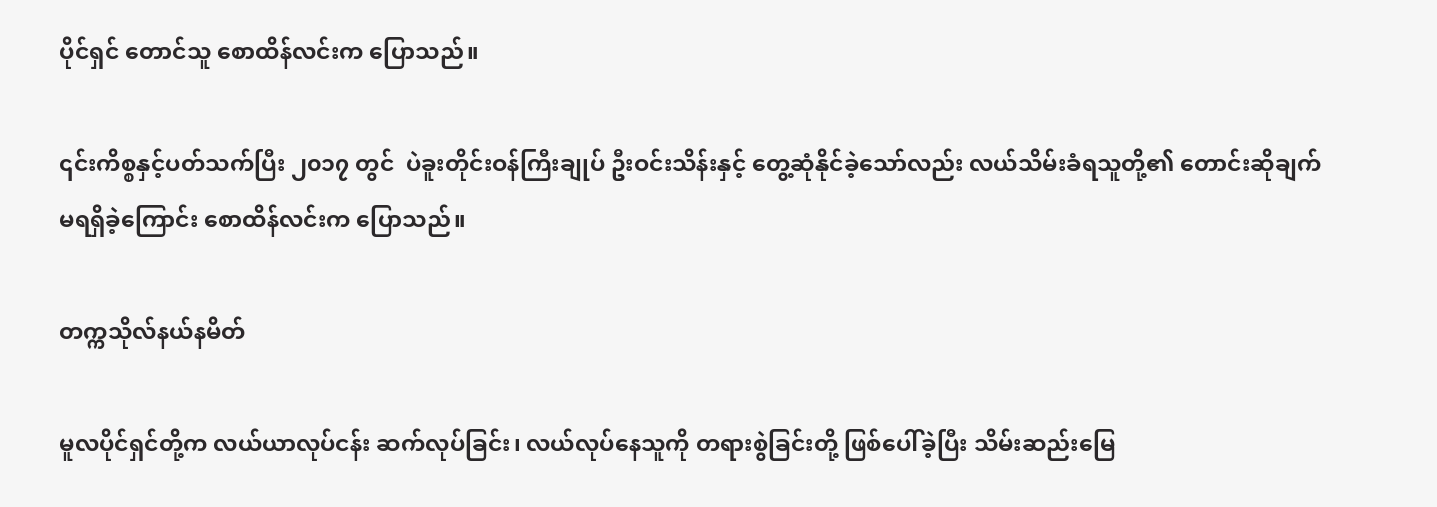ပိုင်ရှင် တောင်သူ စောထိန်လင်းက ပြောသည်။

၎င်းကိစ္စနှင့်ပတ်သက်ပြီး ၂၀၁၇ တွင်  ပဲခူးတိုင်းဝန်ကြီးချုပ် ဦးဝင်းသိန်းနှင့် တွေ့ဆုံနိုင်ခဲ့သော်လည်း လယ်သိမ်းခံရသူတို့၏ တောင်းဆိုချက် မရရှိခဲ့ကြောင်း စောထိန်လင်းက ပြောသည်။

တက္ကသိုလ်နယ်နမိတ်

မူလပိုင်ရှင်တို့က လယ်ယာလုပ်ငန်း ဆက်လုပ်ခြင်း၊ လယ်လုပ်နေသူကို တရားစွဲခြင်းတို့ ဖြစ်ပေါ်ခဲ့ပြီး သိမ်းဆည်းမြေ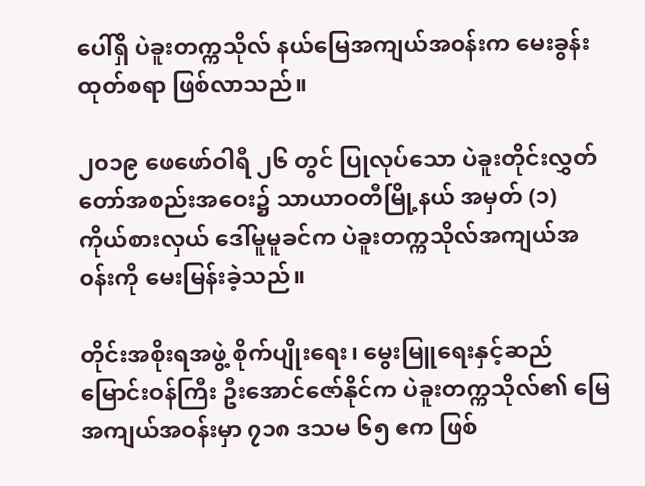ပေါ်ရှိ ပဲခူးတက္ကသိုလ် နယ်မြေအကျယ်အ၀န်းက မေးခွန်းထုတ်စရာ ဖြစ်လာသည်။

၂၀၁၉ ဖေဖော်ဝါရီ ၂၆ တွင် ပြုလုပ်သော ပဲခူးတိုင်းလွှတ်တော်အစည်းအဝေး၌ သာယာဝတီမြို့နယ် အမှတ် (၁) ကိုယ်စားလှယ် ဒေါ်မူမူခင်က ပဲခူးတက္ကသိုလ်အကျယ်အ၀န်းကို မေးမြန်းခဲ့သည်။

တိုင်းအစိုးရအဖွဲ့ စိုက်ပျိုးရေး၊ မွေးမြူရေးနှင့်ဆည်မြောင်းဝန်ကြီး ဦးအောင်ဇော်နိုင်က ပဲခူးတက္ကသိုလ်၏ မြေအကျယ်အဝန်းမှာ ၇၁၈ ဒသမ ၆၅ ဧက ဖြစ်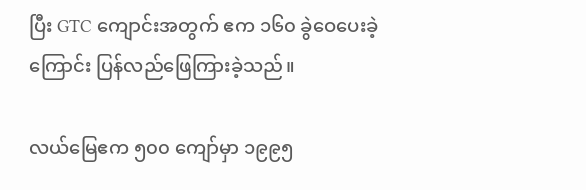ပြီး GTC ကျောင်းအတွက် ဧက ၁၆၀ ခွဲဝေပေးခဲ့ကြောင်း ပြန်လည်ဖြေကြားခဲ့သည်။

လယ်မြေဧက ၅၀၀ ကျော်မှာ ၁၉၉၅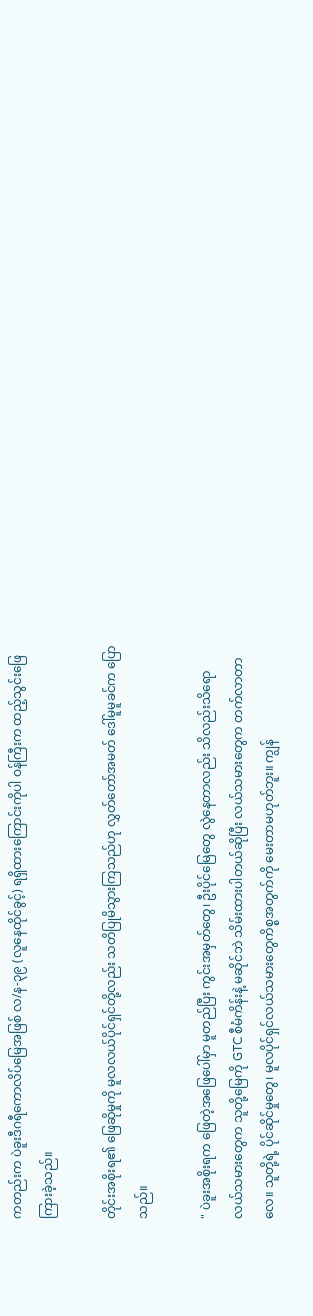ကတည်းက ပဲခူးဒီဂရီကောလိပ်မြေအဖြစ် လ/န-၃၉ (လူနေထိုင်ခွင့်) ရရှိထားကြောင်းကိုပါ ဝန်ကြီးက ထည့်သွင်းဖြေကြားခဲ့သည်။

တိုင်းအစိုးရ၏ ဖြေဆိုမှုကို မူလလယ်ပိုင်ရှင်တို့လည်း သတိပြုမိသွားကြသည်ဟု လွှတ်တော်အမတ် ဒေါ်မူမူခင်က ပြောသည်။

" ပဲခူးအစိုးရက ဖြေတဲ့အဖြေပေါ်မှာ မူတည်ပြီး ကွင်းအမှတ်တွေ၊ ဦးပိုင်မြေတွေ လွဲနေတာလည်း သိလည်းသိရော လယ်သမားတွေက သူတို့မြေကို GTC စီမံကိန်းနဲ့ မဆိုင်ဘဲ သိမ်းထားပါတယ်ဆိုပြီး လယ်သမားတွေက တက်လာတာလေ။ သူတို့ရဲ့ ပိုင်ဆိုင်မှုတွေ၊ မူလပိုင်ရှင်လယ်သမားတွေကိစ္စအတွက်ကို မေးတာမဟုတ်ဘူး။ ကျွန်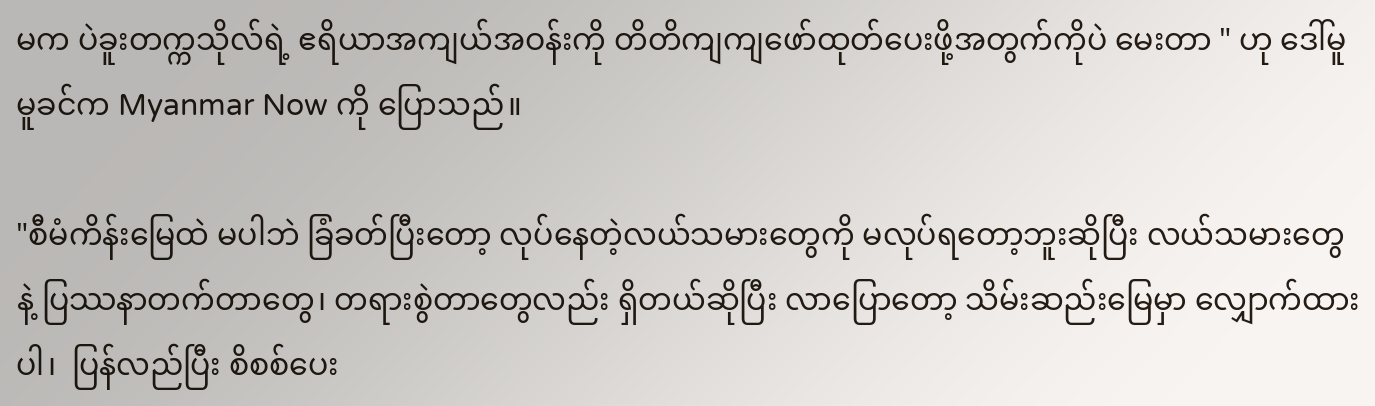မက ပဲခူးတက္ကသိုလ်ရဲ့ ဧရိယာအကျယ်အဝန်းကို တိတိကျကျဖော်ထုတ်ပေးဖို့အတွက်ကိုပဲ မေးတာ " ဟု ဒေါ်မူမူခင်က Myanmar Now ကို ပြောသည်။

"စီမံကိန်းမြေထဲ မပါဘဲ ခြံခတ်ပြီးတော့ လုပ်နေတဲ့လယ်သမားတွေကို မလုပ်ရတော့ဘူးဆိုပြီး လယ်သမားတွေနဲ့ ပြဿနာတက်တာတွေ၊ တရားစွဲတာတွေလည်း ရှိတယ်ဆိုပြီး လာပြောတော့ သိမ်းဆည်းမြေမှာ လျှောက်ထားပါ၊  ပြန်လည်ပြီး စိစစ်ပေး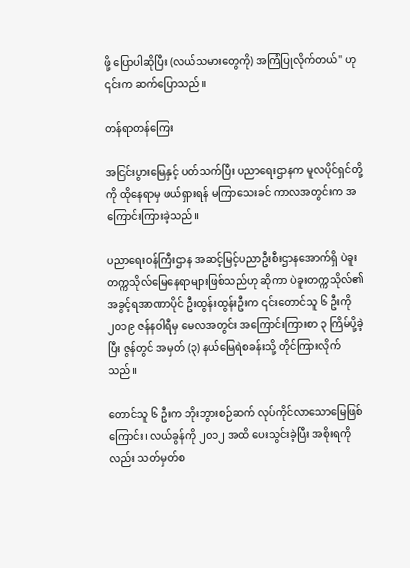ဖို့ ပြောပါဆိုပြီး (လယ်သမားတွေကို) အကြံပြုလိုက်တယ်" ဟု ၎င်းက ဆက်ပြောသည်။

တန်ရာတန်ကြေး

အငြင်းပွားမြေနှင့် ပတ်သက်ပြီး ပညာရေးဌာနက မူလပိုင်ရှင်တို့ကို ထိုနေရာမှ ဖယ်ရှားရန် မကြာသေးခင် ကာလအတွင်းက အကြောင်းကြားခဲ့သည်။

ပညာရေးဝန်ကြီးဌာန အဆင့်မြင့်ပညာဦးစီးဌာနအောက်ရှိ ပဲခူးတက္ကသိုလ်မြေနေရာများဖြစ်သည်ဟု ဆိုကာ ပဲခူးတက္ကသိုလ်၏ အခွင့်ရအာဏာပိုင် ဦးထွန်းထွန်းဦးက ၎င်းတောင်သူ ၆ ဦးကို ၂၀၁၉ ဇန်နဝါရီမှ မေလအတွင်း အကြောင်းကြားစာ ၃ ကြိမ်ပို့ခဲ့ပြီး ဇွန်တွင် အမှတ် (၃) နယ်မြေရဲစခန်းသို့ တိုင်ကြားလိုက်သည်။

တောင်သူ ၆ ဦးက ဘိုးဘွားစဉ်ဆက် လုပ်ကိုင်လာသောမြေဖြစ်ကြောင်း၊ လယ်ခွန်ကို ၂၀၁၂ အထိ ပေးသွင်းခဲ့ပြီး အစိုးရကိုလည်း သတ်မှတ်စ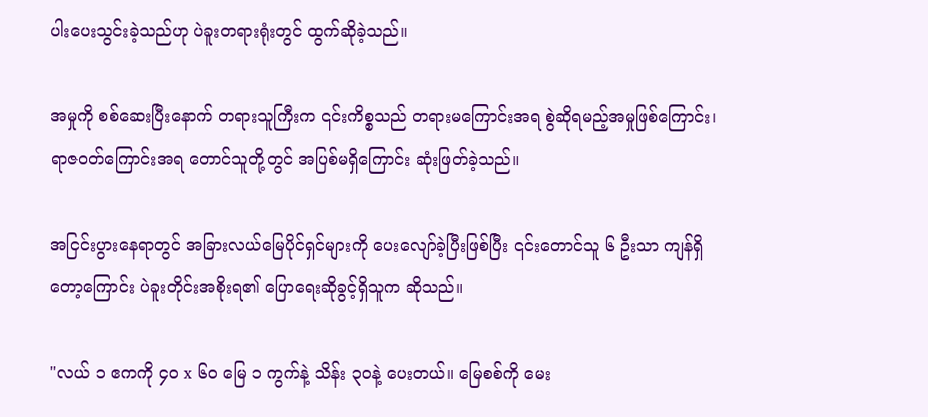ပါးပေးသွင်းခဲ့သည်ဟု ပဲခူးတရားရုံးတွင် ထွက်ဆိုခဲ့သည်။

အမှုကို စစ်ဆေးပြီးနောက် တရားသူကြီးက ၎င်းကိစ္စသည် တရားမကြောင်းအရ စွဲဆိုရမည့်အမှုဖြစ်ကြောင်း၊ ရာဇဝတ်ကြောင်းအရ တောင်သူတို့တွင် အပြစ်မရှိကြောင်း ဆုံးဖြတ်ခဲ့သည်။

အငြင်းပွားနေရာတွင် အခြားလယ်မြေပိုင်ရှင်များကို ပေးလျော်ခဲ့ပြီးဖြစ်ပြီး ၎င်းတောင်သူ ၆ ဦးသာ ကျန်ရှိတော့ကြောင်း ပဲခူးတိုင်းအစိုးရ၏ ပြောရေးဆိုခွင့်ရှိသူက ဆိုသည်။

"လယ် ၁ ဧကကို ၄၀ x ၆၀ မြေ ၁ ကွက်နဲ့ သိန်း ၃၀နဲ့ ပေးတယ်။ မြေစစ်ကို မေး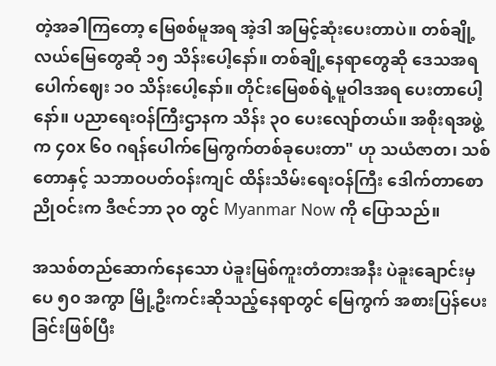တဲ့အခါကြတော့ မြေစစ်မူအရ အဲ့ဒါ အမြင့်ဆုံးပေးတာပဲ။ တစ်ချို့လယ်မြေတွေဆို ၁၅ သိန်းပေါ့နော်။ တစ်ချို့နေရာတွေဆို ဒေသအရ ပေါက်ဈေး ၁၀ သိန်းပေါ့နော်။ တိုင်းမြေစစ်ရဲ့မူဝါဒအရ ပေးတာပေါ့နော်။ ပညာရေးဝန်ကြီးဌာနက သိန်း ၃၀ ပေးလျော်တယ်။ အစိုးရအဖွဲ့က ၄၀x ၆၀ ဂရန်ပေါက်မြေကွက်တစ်ခုပေးတာ" ဟု သယံဇာတ၊ သစ်တောနှင့် သဘာဝပတ်ဝန်းကျင် ထိန်းသိမ်းရေးဝန်ကြီး ဒေါက်တာစောညိုဝင်းက ဒီဇင်ဘာ ၃၀ တွင် Myanmar Now ကို ပြောသည်။

အသစ်တည်ဆောက်နေသော ပဲခူးမြစ်ကူးတံတားအနီး ပဲခူးချောင်းမှ  ပေ ၅၀ အကွာ မြို့ဦးကင်းဆိုသည့်နေရာတွင် မြေကွက် အစားပြန်ပေးခြင်းဖြစ်ပြီး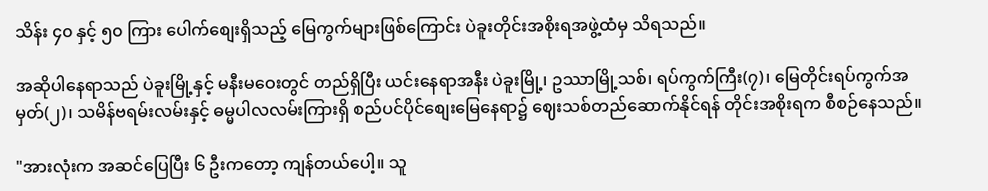သိန်း ၄၀ နှင့် ၅၀ ကြား ပေါက်စျေးရှိသည့် မြေကွက်များဖြစ်ကြောင်း ပဲခူးတိုင်းအစိုးရအဖွဲ့ထံမှ သိရသည်။

အဆိုပါနေရာသည် ပဲခူးမြို့နှင့် မနီးမဝေးတွင် တည်ရှိပြီး ယင်းနေရာအနီး ပဲခူးမြို့၊ ဥဿာမြို့သစ်၊ ရပ်ကွက်ကြီး(၇)၊ မြေတိုင်းရပ်ကွက်အမှတ်(၂)၊ သမိန်ဗရမ်းလမ်းနှင့် ဓမ္မပါလလမ်းကြားရှိ စည်ပင်ပိုင်စျေးမြေနေရာ၌ ဈေးသစ်တည်ဆောက်နိုင်ရန် တိုင်းအစိုးရက စီစဉ်နေသည်။

"အားလုံးက အဆင်ပြေပြီး ၆ ဦးကတော့ ကျန်တယ်ပေါ့။ သူ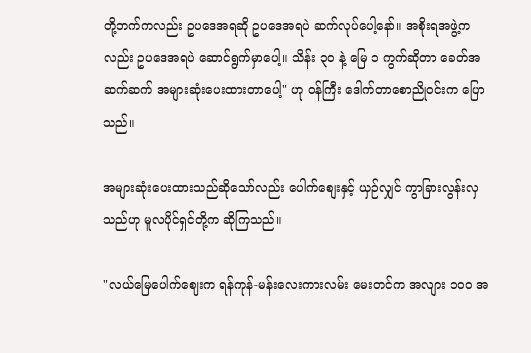တို့ဘက်ကလည်း ဥပဒေအရဆို ဥပဒေအရပဲ ဆက်လုပ်ပေါ့နော်။ အစိုးရအဖွဲ့ကလည်း ဥပဒေအရပဲ ဆောင်ရွက်မှာပေါ့။ သိန်း ၃၀ နဲ့ မြေ ၁ ကွက်ဆိုတာ ခေတ်အဆက်ဆက် အများဆုံးပေးထားတာပေါ့" ဟု ဝန်ကြီး ဒေါက်တာစောညိုဝင်းက ပြောသည်။

အများဆုံးပေးထားသည်ဆိုသော်လည်း ပေါက်စျေးနှင့် ယှဉ်လျှင် ကွာခြားလွန်းလှသည်ဟု မူလပိုင်ရှင်တို့က ဆိုကြသည်။

"လယ်မြေပေါက်ဈေးက ရန်ကုန်-မန်းလေးကားလမ်း မေးတင်က အလျား ၁၀၀ အ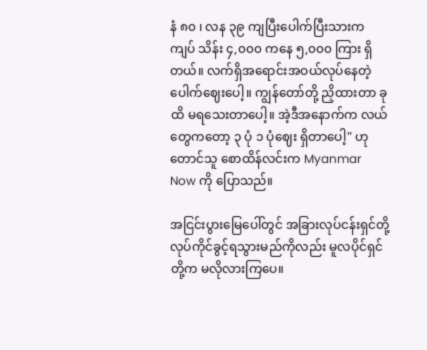နံ ၈၀ ၊ လန ၃၉ ကျပြီးပေါက်ပြီးသားက ကျပ် သိန်း ၄,၀၀၀ ကနေ ၅,၀၀၀ ကြား ရှိတယ်။ လက်ရှိအရောင်းအဝယ်လုပ်နေတဲ့ ပေါက်ဈေးပေါ့။ ကျွန်တော်တို့ ညှိထားတာ ခုထိ မရသေးတာပေါ့။ အဲ့ဒီအနောက်က လယ်တွေကတော့ ၃ ပုံ ၁ ပုံဈေး ရှိတာပေါ့" ဟု တောင်သူ စောထိန်လင်းက Myanmar Now ကို ပြောသည်။

အငြင်းပွားမြေပေါ်တွင် အခြားလုပ်ငန်းရှင်တို့ လုပ်ကိုင်ခွင့်ရသွားမည်ကိုလည်း မူလပိုင်ရှင်တို့က မလိုလားကြပေ။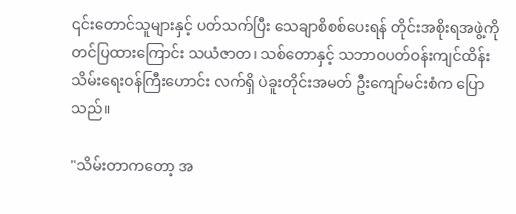၎င်းတောင်သူများနှင့် ပတ်သက်ပြီး သေချာစိစစ်ပေးရန် တိုင်းအစိုးရအဖွဲ့ကို တင်ပြထားကြောင်း သယံဇာတ၊ သစ်တောနှင့် သဘာဝပတ်ဝန်းကျင်ထိန်းသိမ်းရေးဝန်ကြီးဟောင်း လက်ရှိ ပဲခူးတိုင်းအမတ် ဦးကျော်မင်းစံက ပြောသည်။

"သိမ်းတာကတော့ အ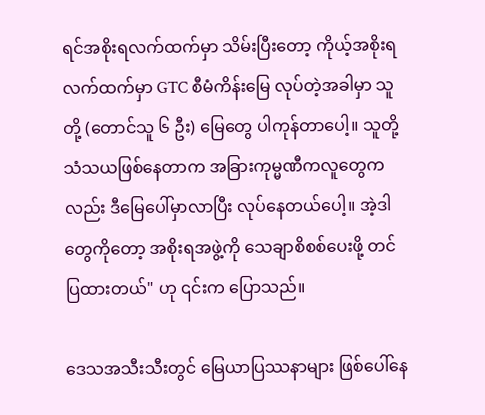ရင်အစိုးရလက်ထက်မှာ သိမ်းပြီးတော့ ကိုယ့်အစိုးရလက်ထက်မှာ GTC စီမံကိန်းမြေ လုပ်တဲ့အခါမှာ သူတို့ (တောင်သူ ၆ ဦး) မြေတွေ ပါကုန်တာပေါ့။ သူတို့ သံသယဖြစ်နေတာက အခြားကုမ္မဏီကလူတွေကလည်း ဒီမြေပေါ်မှာလာပြီး လုပ်နေတယ်ပေါ့။ အဲ့ဒါတွေကိုတော့ အစိုးရအဖွဲ့ကို သေချာစိစစ်ပေးဖို့ တင်ပြထားတယ်" ဟု ၎င်းက ပြောသည်။

ဒေသအသီးသီးတွင် မြေယာပြဿနာများ ဖြစ်ပေါ်နေ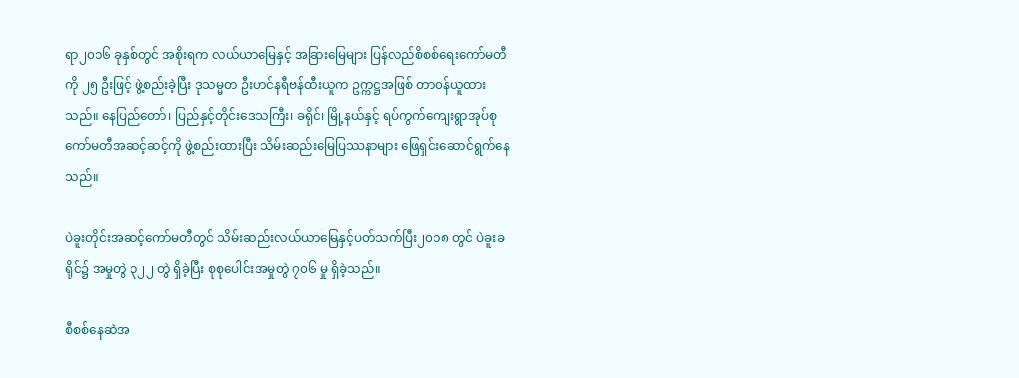ရာ၂၀၁၆ ခုနှစ်တွင် အစိုးရက လယ်ယာမြေနှင့် အခြားမြေများ ပြန်လည်စိစစ်ရေးကော်မတီကို ၂၅ ဦးဖြင့် ဖွဲ့စည်းခဲ့ပြီး ဒုသမ္မတ ဦးဟင်နရီဗန်ထီးယူက ဥက္ကဋ္ဌအဖြစ် တာ၀န်ယူထားသည်။ နေပြည်တော်၊ ပြည်နှင့်တိုင်းဒေသကြီး၊ ခရိုင်၊ မြို့နယ်နှင့် ရပ်ကွက်ကျေးရွာအုပ်စု ကော်မတီအဆင့်ဆင့်ကို ဖွဲ့စည်းထားပြီး သိမ်းဆည်းမြေပြဿနာများ ဖြေရှင်းဆောင်ရွက်နေသည်။

ပဲခူးတိုင်းအဆင့်ကော်မတီတွင် သိမ်းဆည်းလယ်ယာမြေနှင့်ပတ်သက်ပြီး၂၀၁၈ တွင် ပဲခူးခရိုင်၌ အမှုတွဲ ၃၂၂ တွဲ ရှိခဲ့ပြီး စုစုပေါင်းအမှုတွဲ ၇၀၆ မှု ရှိခဲ့သည်။

စီစစ်နေဆဲအ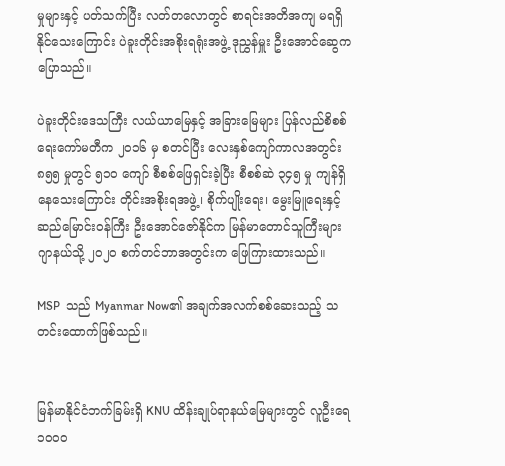မှုများနှင့် ပတ်သက်ပြီး လတ်တလောတွင် စာရင်းအတိအကျ မရရှိနိုင်သေးကြောင်း ပဲခူးတိုင်းအစိုးရရုံးအဖွဲ့ ဒုညွှန်မှူး ဦးအောင်ဆွေက ပြောသည်။

ပဲခူးတိုင်းဒေသကြီး လယ်ယာမြေနှင့် အခြားမြေများ ပြန်လည်စိစစ်ရေးကော်မတီက ၂၀၁၆ မှ စတင်ပြီး လေးနှစ်ကျော်ကာလအတွင်း ၈၅၅ မှုတွင် ၅၁၀ ကျော် စီစစ်ဖြေရှင်းခဲ့ပြီး စီစစ်ဆဲ ၃၄၅ မှု ကျန်ရှိနေသေးကြောင်း တိုင်းအစိုးရအဖွဲ့၊ စိုက်ပျိုးရေး၊ မွေးမြူရေးနှင့်ဆည်မြောင်းဝန်ကြီး ဦးအောင်ဇော်နိုင်က မြန်မာတောင်သူကြီးများဂျာနယ်သို့ ၂၀၂၀ စက်တင်ဘာအတွင်းက ဖြေကြားထားသည်။

MSP  သည် Myanmar Now၏ အချက်အလက်စစ်ဆေးသည့် သတင်းထောက်ဖြစ်သည်။


မြန်မာနိုင်ငံဘက်ခြမ်းရှိ KNU ထိန်းချုပ်ရာနယ်မြေများတွင် လူဦးရေ ၁၀၀၀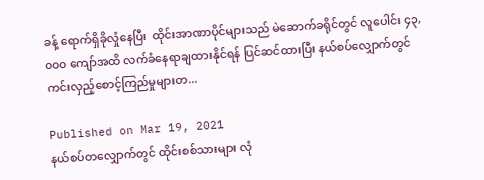ခန့် ရောက်ရှိခိုလှုံနေပြီး  ထိုင်းအာဏာပိုင်များသည် မဲဆောက်ခရိုင်တွင် လူပေါင်း ၄၃,၀၀၀ ကျော်အထိ လက်ခံနေရာချထားနိုင်ရန် ပြင်ဆင်ထားပြီး နယ်စပ်လျှောက်တွင် ကင်းလှည့်စောင့်ကြည်မှုများတ...

Published on Mar 19, 2021
နယ်စပ်တလျှောက်တွင် ထိုင်းစစ်သားများ လုံ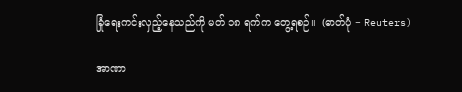ခြုံရေးကင်းလှည့်နေသည်ကို မတ် ၁၈ ရက်က တွေ့ရစဉ်။  (ဓာတ်ပုံ − Reuters)

အာဏာ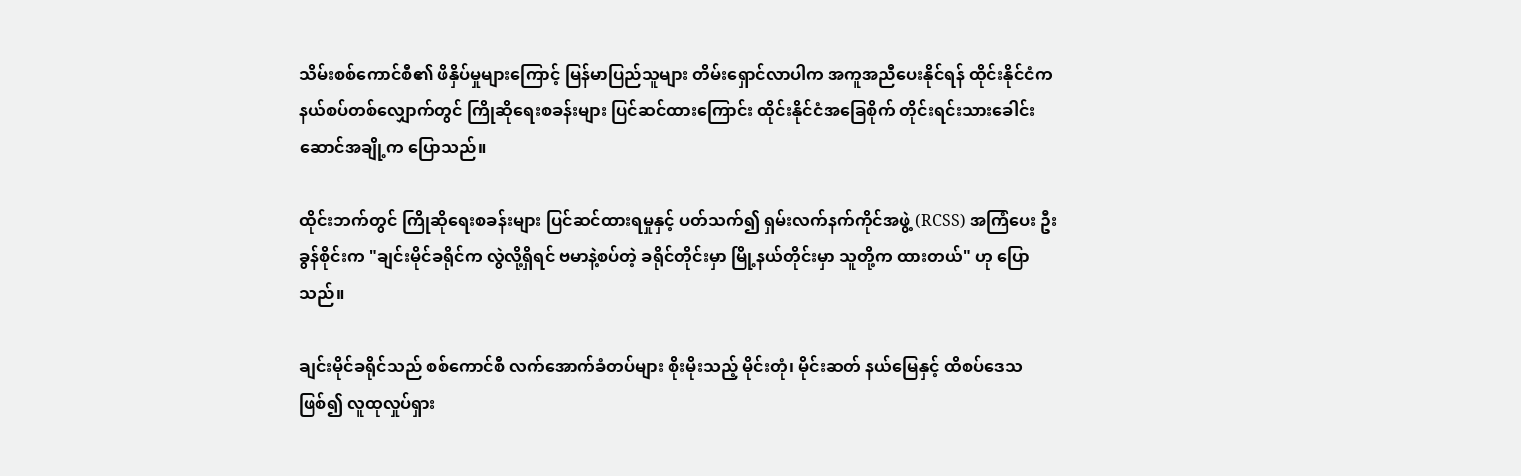သိမ်းစစ်ကောင်စီ၏ ဖိနှိပ်မှုများကြောင့် မြန်မာပြည်သူများ တိမ်းရှောင်လာပါက အကူအညီပေးနိုင်ရန် ထိုင်းနိုင်ငံက နယ်စပ်တစ်လျှောက်တွင် ကြိုဆိုရေးစခန်းများ ပြင်ဆင်ထားကြောင်း ထိုင်းနိုင်ငံအခြေစိုက် တိုင်းရင်းသားခေါင်းဆောင်အချို့က ပြောသည်။

ထိုင်းဘက်တွင် ကြိုဆိုရေးစခန်းများ ပြင်ဆင်ထားရမှုနှင့် ပတ်သက်၍ ရှမ်းလက်နက်ကိုင်အဖွဲ့ (RCSS) အကြံပေး ဦးခွန်စိုင်းက "ချင်းမိုင်ခရိုင်က လွဲလို့ရှိရင် ဗမာနဲ့စပ်တဲ့ ခရိုင်တိုင်းမှာ မြို့နယ်တိုင်းမှာ သူတို့က ထားတယ်" ဟု ပြောသည်။

ချင်းမိုင်ခရိုင်သည် စစ်ကောင်စီ လက်အောက်ခံတပ်များ စိုးမိုးသည့် မိုင်းတုံ၊ မိုင်းဆတ် နယ်မြေနှင့် ထိစပ်ဒေသဖြစ်၍ လူထုလှုပ်ရှား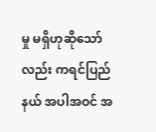မှု မရှိဟုဆိုသော်လည်း ကရင်ပြည်နယ် အပါအဝင် အ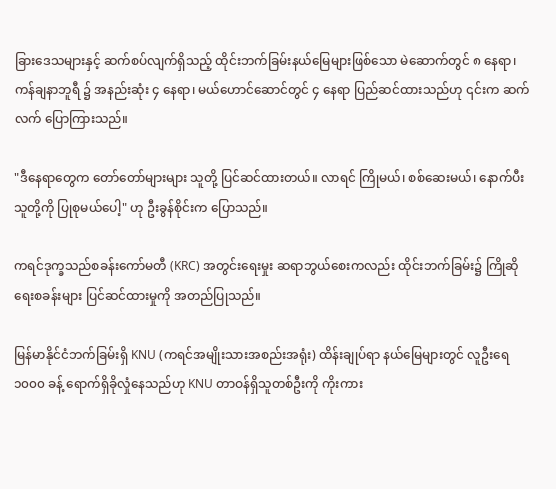ခြားဒေသများနှင့် ဆက်စပ်လျက်ရှိသည့် ထိုင်းဘက်ခြမ်းနယ်မြေများဖြစ်သော မဲ‌ဆောက်တွင် ၈ နေရာ၊ ကန်ချနာဘူရီ ၌ အနည်းဆုံး ၄ နေရာ၊ မယ်ဟောင်ဆောင်တွင် ၄ နေရာ ပြည်ဆင်ထားသည်ဟု ၎င်းက ဆက်လက် ပြောကြားသည်။

"ဒီနေရာတွေက တော်တော်များများ သူတို့ ပြင်ဆင်ထားတယ်။ လာရင် ကြိုမယ်၊ စစ်ဆေးမယ်၊ နောက်ပီး သူတို့ကို ပြုစုမယ်ပေါ့" ဟု ဦးခွန်စိုင်းက ပြောသည်။

ကရင်ဒုက္ခသည်စခန်းကော်မတီ (KRC) အတွင်းရေးမှုး ဆရာဘွယ်စေးကလည်း ထိုင်းဘက်ခြမ်း၌ ကြိုဆိုရေးစခန်းများ ပြင်ဆင်ထားမှုကို အတည်ပြုသည်။

မြန်မာနိုင်ငံဘက်ခြမ်းရှိ KNU (ကရင်အမျိုးသားအစည်းအရုံး) ထိန်းချုပ်ရာ နယ်မြေများတွင် လူဦးရေ ၁၀၀၀ ခန့် ရောက်ရှိခိုလှုံနေသည်ဟု KNU တာဝန်ရှိသူတစ်ဦးကို ကိုးကား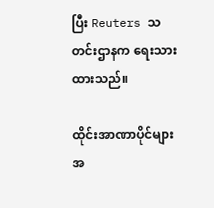ပြီး Reuters သတင်းဌာနက ရေးသားထားသည်။

ထိုင်းအာဏာပိုင်များအ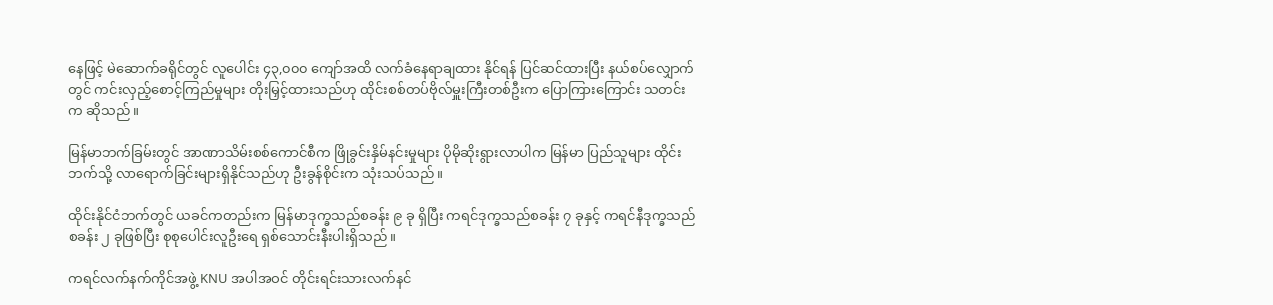နေဖြင့် မဲဆောက်ခရိုင်တွင် လူပေါင်း ၄၃,၀၀၀ ကျော်အထိ လက်ခံနေရာချထား နိုင်ရန် ပြင်ဆင်ထားပြီး နယ်စပ်လျှောက်တွင် ကင်းလှည့်စောင့်ကြည်မှုများ တိုးမြှင့်ထားသည်ဟု ထိုင်းစစ်တပ်ဗိုလ်မှူးကြီးတစ်ဦးက ပြောကြားကြောင်း သတင်းက ဆိုသည်။

မြန်မာဘက်ခြမ်းတွင် အာဏာသိမ်းစစ်ကောင်စီက ဖြိုခွင်းနှိမ်နင်းမှုများ ပိုမိုဆိုးရွားလာပါက မြန်မာ ပြည်သူများ ထိုင်းဘက်သို့ လာရောက်ခြင်းများရှိနိုင်သည်ဟု ဦးခွန်စိုင်းက သုံးသပ်သည်။

ထိုင်းနိုင်ငံဘက်တွင် ယခင်ကတည်းက မြန်မာဒုက္ခသည်စခန်း ၉ ခု ရှိပြီး ကရင်ဒုက္ခသည်စခန်း ၇ ခုနှင့် ကရင်နီဒုက္ခသည် စခန်း ၂ ခုဖြစ်ပြီး စုစုပေါင်းလူဦးရေ ရှစ်သောင်းနီးပါးရှိသည်။

ကရင်လက်နက်ကိုင်အဖွဲ့ KNU အပါအဝင် တိုင်းရင်းသားလက်နင်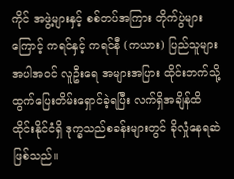ကိုင် အဖွဲ့များနှင့် စစ်တပ်အကြား တိုက်ပွဲများကြောင့် ကရင်နှင့် ကရင်နီ (ကယား) ပြည်သူများ အပါအဝင် လူဦးရေ အများအပြား ထိုင်းဘက်သို့ ထွက်ပြေးတိမ်းရှောင်ခဲ့ရပြီး လက်ရှိအချိန်ထိ ထိုင်းနိုင်ငံရှိ ဒုက္ခသည်စခန်းများတွင် ခိုလှုံနေရဆဲဖြစ်သည်။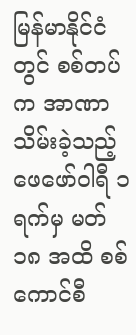မြန်မာနိုင်ငံတွင် စစ်တပ်က အာဏာသိမ်းခဲ့သည့် ဖေဖော်ဝါရီ ၁ ရက်မှ မတ် ၁၈ အထိ စစ်ကောင်စီ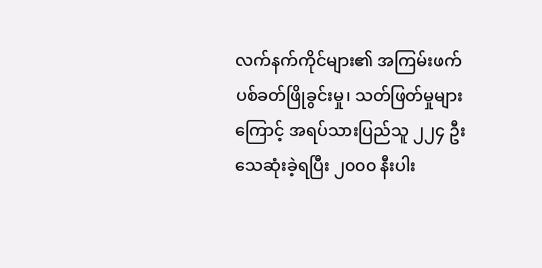လက်နက်ကိုင်များ၏ အကြမ်းဖက်ပစ်ခတ်ဖြိုခွင်းမှု၊ သတ်ဖြတ်မှုများကြောင့် အရပ်သားပြည်သူ ၂၂၄ ဦး သေဆုံးခဲ့ရပြီး ၂၀၀၀ နီးပါး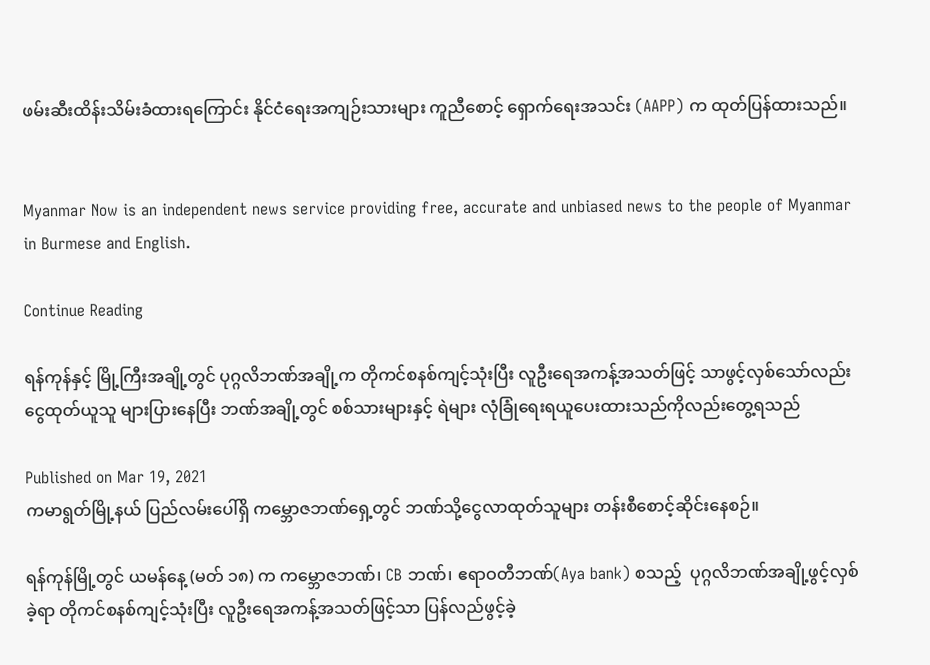ဖမ်းဆီးထိန်းသိမ်းခံထားရကြောင်း နိုင်ငံရေးအကျဉ်းသားများ ကူညီစောင့် ရှောက်ရေးအသင်း (AAPP) က ထုတ်ပြန်ထားသည်။


Myanmar Now is an independent news service providing free, accurate and unbiased news to the people of Myanmar in Burmese and English.

Continue Reading

ရန်ကုန်နှင့် မြို့ကြီးအချို့တွင် ပုဂ္ဂလိဘဏ်အချို့က တိုကင်စနစ်ကျင့်သုံးပြီး လူဦးရေအကန့်အသတ်ဖြင့် သာဖွင့်လှစ်သော်လည်း ငွေထုတ်ယူသူ များပြားနေပြီး ဘဏ်အချို့တွင် စစ်သားများနှင့် ရဲများ လုံခြုံရေးရယူပေးထားသည်ကိုလည်းတွေ့ရသည်

Published on Mar 19, 2021
ကမာရွတ်မြို့နယ် ပြည်လမ်းပေါ်ရှိ ကမ္ဘောဇဘဏ်ရှေ့တွင် ဘဏ်သို့ငွေလာထုတ်သူများ တန်းစီစောင့်ဆိုင်းနေစဉ်။

ရန်ကုန်မြို့တွင် ယမန်နေ့ (မတ် ၁၈) က ကမ္ဘောဇဘဏ်၊ CB ဘဏ်၊ ဧရာဝတီဘဏ်(Aya bank) စသည့်  ပုဂ္ဂလိဘဏ်အချို့ဖွင့်လှစ်ခဲ့ရာ တိုကင်စနစ်ကျင့်သုံးပြီး လူဦးရေအကန့်အသတ်ဖြင့်သာ ပြန်လည်ဖွင့်ခဲ့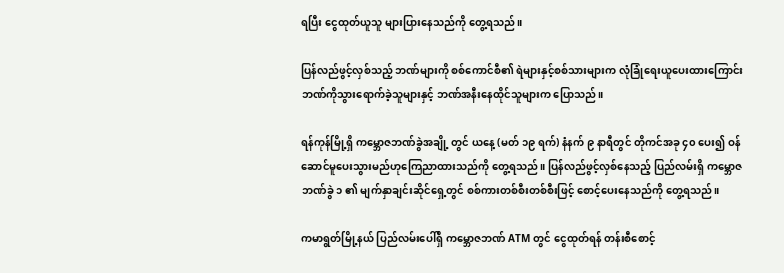ရပြီး ငွေထုတ်ယူသူ များပြားနေသည်ကို တွေ့ရသည်။

ပြန်လည်ဖွင့်လှစ်သည့် ဘဏ်များကို စစ်ကောင်စီ၏ ရဲများနှင့်စစ်သားများက လုံခြုံရေးယူပေးထားကြောင်း ဘဏ်ကိုသွားရောက်ခဲ့သူများနှင့် ဘဏ်အနီးနေထိုင်သူများက ပြောသည်။

ရန်ကုန်မြို့ရှိ ကမ္ဘောဇဘဏ်ခွဲအချို့ တွင် ယနေ့ (မတ် ၁၉ ရက်) နံနက် ၉ နာရီတွင် တိုကင်အခု ၄၀ ပေး၍ ဝန်ဆောင်မူပေးသွားမည်ဟုကြေညာထားသည်ကို တွေ့ရသည်။ ပြန်လည်ဖွင့်လှစ်နေသည့် ပြည်လမ်းရှိ ကမ္ဘောဇဘဏ်ခွဲ ၁ ၏ မျက်နှာချင်းဆိုင်ရှေ့တွင် စစ်ကားတစ်စီးတစ်စီးဖြင့် စောင့်ပေးနေသည်ကို တွေ့ရသည်။

ကမာရွတ်မြို့နယ် ပြည်လမ်းပေါ်ရှိ ကမ္ဘောဇဘဏ် ATM တွင် ငွေထုတ်ရန် တန်းစီစောင့်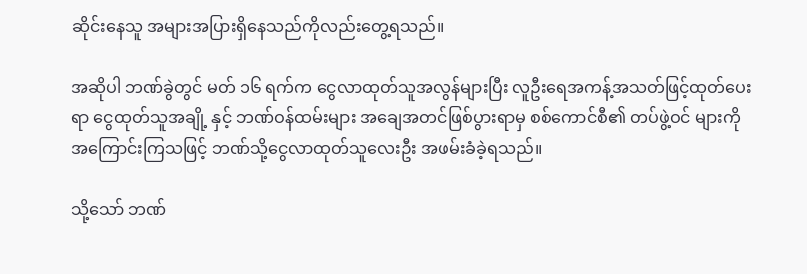ဆိုင်းနေသူ အများအပြားရှိနေသည်ကိုလည်းတွေ့ရသည်။

အဆိုပါ ဘဏ်ခွဲတွင် မတ် ၁၆ ရက်က ငွေလာထုတ်သူအလွန်များပြီး လူဦးရေအကန့်အသတ်ဖြင့်ထုတ်ပေးရာ ငွေထုတ်သူအချို့ နှင့် ဘဏ်ဝန်ထမ်းများ အချေအတင်ဖြစ်ပွားရာမှ စစ်ကောင်စီ၏ တပ်ဖွဲ့ဝင် များကိုအကြောင်းကြသဖြင့် ဘဏ်သို့ငွေလာထုတ်သူလေးဦး အဖမ်းခံခဲ့ရသည်။

သို့သော် ဘဏ်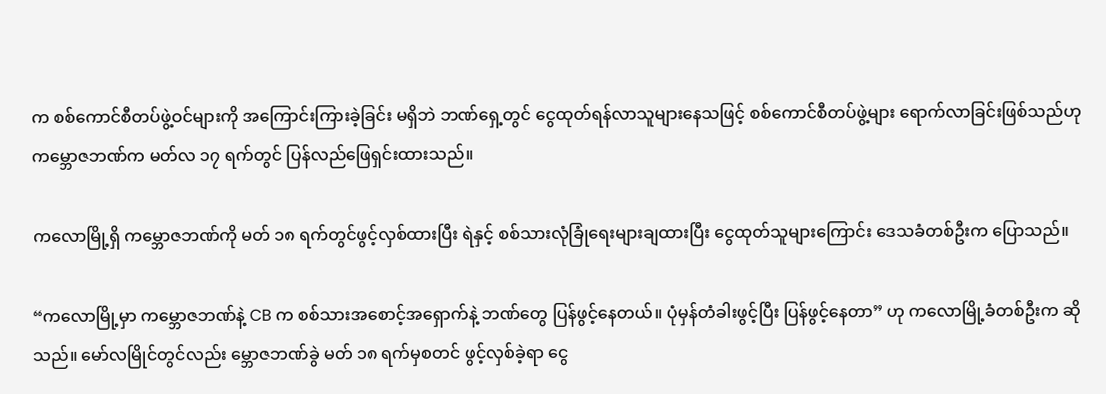က စစ်ကောင်စီတပ်ဖွဲ့ဝင်များကို အကြောင်းကြားခဲ့ခြင်း မရှိဘဲ ဘဏ်ရှေ့တွင် ငွေထုတ်ရန်လာသူများနေသဖြင့် စစ်ကောင်စီတပ်ဖွဲ့များ ရောက်လာခြင်းဖြစ်သည်ဟု ကမ္ဘောဇဘဏ်က မတ်လ ၁၇ ရက်တွင် ပြန်လည်ဖြေရှင်းထားသည်။

ကလောမြို့ရှိ ကမ္ဘောဇဘဏ်ကို မတ် ၁၈ ရက်တွင်ဖွင့်လှစ်ထားပြီး ရဲနှင့် စစ်သားလုံခြုံရေးများချထားပြီး ငွေထုတ်သူများကြောင်း ဒေသခံတစ်ဦးက ပြောသည်။

“ကလောမြို့မှာ ကမ္ဘောဇဘဏ်နဲ့ CB က စစ်သားအစောင့်အရှောက်နဲ့ ဘဏ်တွေ ပြန်ဖွင့်နေတယ်။ ပုံမှန်တံခါးဖွင့်ပြီး ပြန်ဖွင့်နေတာ” ဟု ကလောမြို့ခံတစ်ဦးက ဆိုသည်။ မော်လမြိုင်တွင်လည်း မ္ဘောဇဘဏ်ခွဲ မတ် ၁၈ ရက်မှစတင် ဖွင့်လှစ်ခဲ့ရာ ငွေ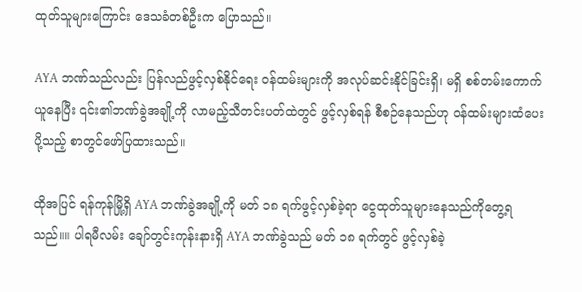ထုတ်သူများကြောင်း ဒေသခံတစ်ဦးက ပြောသည်။

AYA ဘဏ်သည်လည်း ပြန်လည်ဖွင့်လှစ်နိုင်ရေး ဝန်ထမ်းများကို အလုပ်ဆင်းနိုင်ခြင်းရှိ၊ မရှိ စစ်တမ်းကောက်ယူနေပြီး ၎င်း၏ဘဏ်ခွဲအချို့ကို လာမည့်သီတင်းပတ်ထဲတွင် ဖွင့်လှစ်ရန် စီစဉ်နေသည်ဟု ဝန်ထမ်းများထံပေးပို့သည့် စာတွင်ဖော်ပြထားသည်။

ထိုအပြင် ရန်ကုန်မြို့ရှိ AYA ဘဏ်ခွဲအချို့ကို မတ် ၁၈ ရက်ဖွင့်လှစ်ခဲ့ရာ ငွေထုတ်သူများနေသည်ကိုတွေ့ရသည်။။ ပါရမီလမ်း ချော်တွင်းကုန်းနားရှိ AYA ဘဏ်ခွဲသည် မတ် ၁၈ ရက်တွင် ဖွင့်လှစ်ခဲ့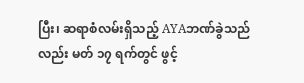ပြီး၊ ဆရာစံလမ်းရှိသည့် AYAဘဏ်ခွဲသည်လည်း မတ် ၁၇ ရက်တွင် ဖွင့်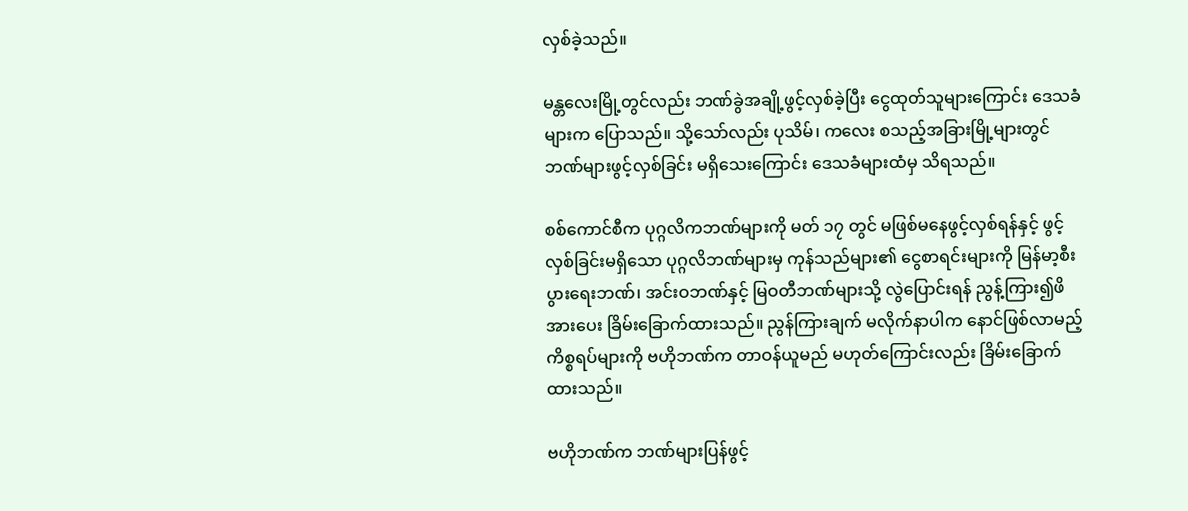လှစ်ခဲ့သည်။

မန္တလေးမြို့တွင်လည်း ဘဏ်ခွဲအချို့ဖွင့်လှစ်ခဲ့ပြီး ငွေထုတ်သူများကြောင်း ဒေသခံများက ပြောသည်။ သို့သော်လည်း ပုသိမ်၊ ကလေး စသည့်အခြားမြို့များတွင် ဘဏ်များဖွင့်လှစ်ခြင်း မရှိသေးကြောင်း ဒေသခံများထံမှ သိရသည်။

စစ်ကောင်စီက ပုဂ္ဂလိကဘဏ်များကို မတ် ၁၇ တွင် မဖြစ်မနေဖွင့်လှစ်ရန်နှင့် ဖွင့်လှစ်ခြင်းမရှိသော ပုဂ္ဂလိဘဏ်များမှ ကုန်သည်များ၏ ငွေစာရင်းများကို မြန်မာ့စီးပွားရေးဘဏ်၊ အင်းဝဘဏ်နှင့် မြဝတီဘဏ်များသို့ လွဲပြောင်းရန် ညွန့်ကြား၍ဖိအားပေး ခြိမ်းခြောက်ထားသည်။ ညွန်ကြားချက် မလိုက်နာပါက နောင်ဖြစ်လာမည့် ကိစ္စရပ်များကို ဗဟိုဘဏ်က တာဝန်ယူမည် မဟုတ်ကြောင်းလည်း ခြိမ်းခြောက်ထားသည်။

ဗဟိုဘဏ်က ဘဏ်များပြန်ဖွင့်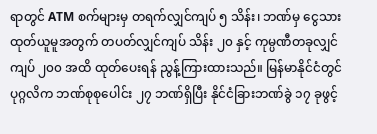ရာတွင် ATM စက်များမှ တရက်လျှင်ကျပ် ၅ သိန်း၊ ဘဏ်မှ ငွေသားထုတ်ယူမူအတွက် တပတ်လျှင်ကျပ် သိန်း ၂၀ နှင့် ကုမ္ပဏီတခုလျှင် ကျပ် ၂၀၀ အထိ ထုတ်ပေးရန် ညွန့်ကြားထားသည်။ မြန်မာနိုင်ငံတွင် ပုဂ္ဂလိက ဘဏ်စုစုပေါင်း ၂၇ ဘဏ်ရှိပြီး နိုင်ငံခြားဘဏ်ခွဲ ၁၇ ခုဖွင့်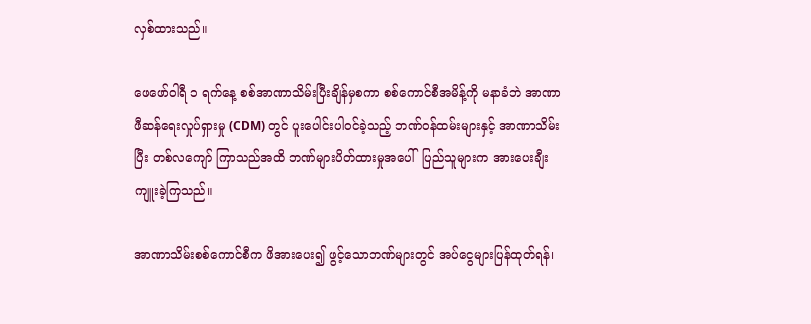လှစ်ထားသည်။

ဖေဖော်ဝါရီ ၁ ရက်နေ့ စစ်အာဏာသိမ်းပြီးချိန်မှစကာ စစ်ကောင်စီအမိန့်ကို မနာခံဘဲ အာဏာဖီဆန်ရေးလှုပ်ရှားမှု (CDM) တွင် ပူးပေါင်းပါဝင်ခဲ့သည့် ဘဏ်ဝန်ထမ်းများနှင့် အာဏာသိမ်းပြီး တစ်လကျော် ကြာသည်အထိ ဘဏ်များပိတ်ထားမှုအပေါ်  ပြည်သူများက အားပေးချီးကျူးခဲ့ကြသည်။

အာဏာသိမ်းစစ်ကောင်စီက ဖိအားပေး၍ ဖွင့်သောဘဏ်များတွင် အပ်ငွေများပြန်ထုတ်ရန်၊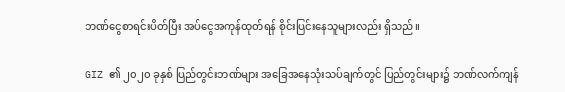ဘဏ်ငွေစာရင်းပိတ်ပြီး အပ်ငွေအကုန်ထုတ်ရန် စိုင်းပြင်းနေသူများလည်း ရှိသည်။

GIZ ၏ ၂၀၂၀ ခုနှစ် ပြည်တွင်းဘဏ်များ အခြေအနေသုံးသပ်ချက်တွင် ပြည်တွင်းများ၌ ဘဏ်လက်ကျန်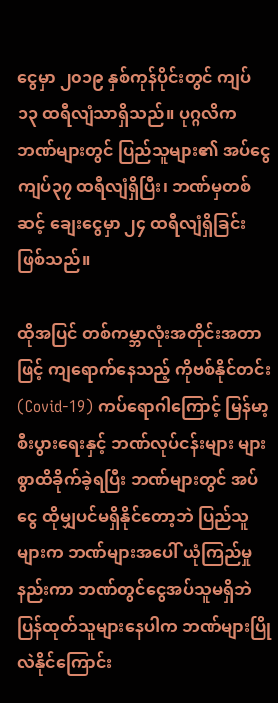ငွေမှာ ၂၀၁၉ နှစ်ကုန်ပိုင်းတွင် ကျပ် ၁၃ ထရီလျံသာရှိသည်။ ပုဂ္ဂလိကဘဏ်များတွင် ပြည်သူများ၏ အပ်ငွေ ကျပ်၃၇ ထရီလျံရှိပြီး၊ ဘဏ်မှတစ်ဆင့် ချေးငွေမှာ ၂၄ ထရီလျံရှိခြင်းဖြစ်သည်။

ထိုအပြင် တစ်ကမ္ဘာလုံးအတိုင်းအတာဖြင့် ကျရောက်နေသည့် ကိုဗစ်နိုင်တင်း (Covid-19) ကပ်ရောဂါကြောင့် မြန်မာ့စီးပွားရေးနှင့် ဘဏ်လုပ်ငန်းများ များစွာထိခိုက်ခဲ့ရပြီး ဘဏ်များတွင် အပ်ငွေ ထိုမျှပင်မရှိနိုင်တော့ဘဲ ပြည်သူများက ဘဏ်များအပေါ် ယုံကြည်မှုနည်းကာ ဘဏ်တွင်ငွေအပ်သူမရှိဘဲ ပြန်ထုတ်သူများနေပါက ဘဏ်များပြိုလဲနိုင်ကြောင်း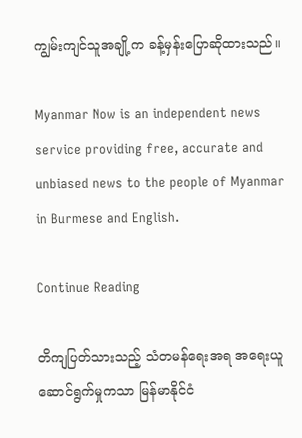ကျွမ်းကျင်သူအချို့က ခန့်မှန်းပြောဆိုထားသည်။

Myanmar Now is an independent news service providing free, accurate and unbiased news to the people of Myanmar in Burmese and English.

Continue Reading

တိကျပြတ်သားသည့် သံတမန်ရေးအရ အရေးယူဆောင်ရွက်မှုကသာ မြန်မာနိုင်ငံ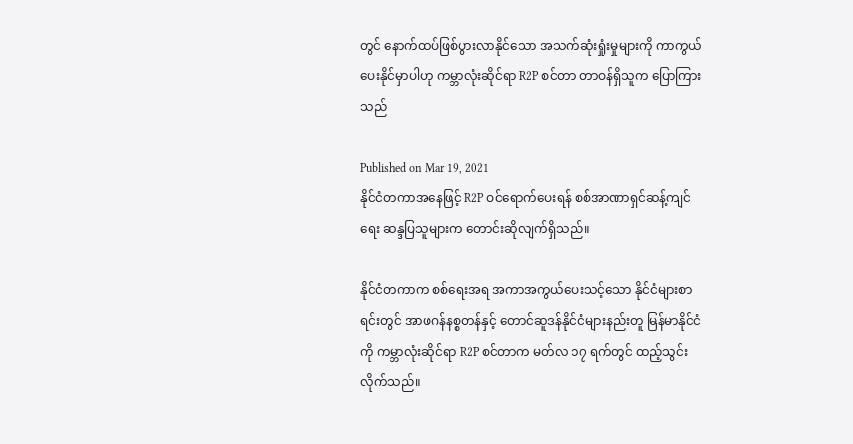တွင် နောက်ထပ်ဖြစ်ပွားလာနိုင်သော အသက်ဆုံးရှုံးမှုများကို ကာကွယ်ပေးနိုင်မှာပါဟု ကမ္ဘာလုံးဆိုင်ရာ R2P စင်တာ တာဝန်ရှိသူက ပြောကြားသည်

Published on Mar 19, 2021
နိုင်ငံတကာအနေဖြင့် R2P ဝင်ရောက်ပေးရန် စစ်အာဏာရှင်ဆန့်ကျင်ရေး ဆန္ဒပြသူများက တောင်းဆိုလျက်ရှိသည်။

နိုင်ငံတကာက စစ်ရေးအရ အကာအကွယ်ပေးသင့်သော နိုင်ငံများစာရင်းတွင် အာဖဂန်နစ္စတန်နှင့် တောင်ဆူဒန်နိုင်ငံများနည်းတူ မြန်မာနိုင်ငံကို ကမ္ဘာလုံးဆိုင်ရာ R2P စင်တာက မတ်လ ၁၇ ရက်တွင် ထည့်သွင်းလိုက်သည်။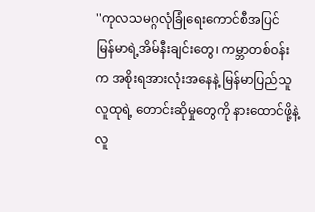''ကုလသမဂ္ဂလုံခြုံရေးကောင်စီအပြင် မြန်မာရဲ့အိမ်နီးချင်းတွေ၊ ကမ္ဘာတစ်ဝန်းက အစိုးရအားလုံးအနေနဲ့ မြန်မာပြည်သူလူထုရဲ့ တောင်းဆိုမှုတွေကို နားထောင်ဖို့နဲ့ လူ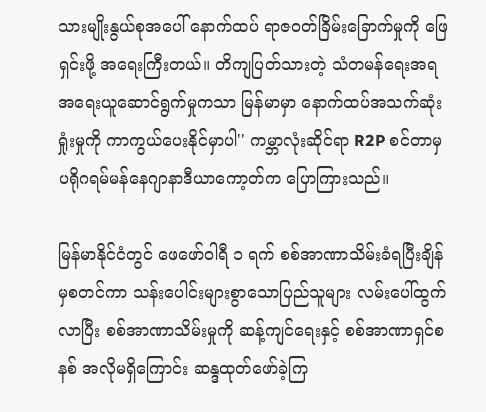သားမျိုးနွယ်စုအပေါ် နောက်ထပ် ရာဇဝတ်ခြိမ်းခြောက်မှုကို ဖြေရှင်းဖို့ အရေးကြီးတယ်။ တိကျပြတ်သားတဲ့ သံတမန်ရေးအရ အရေးယူဆောင်ရွက်မှုကသာ မြန်မာမှာ နောက်ထပ်အသက်ဆုံးရှုံးမှုကို ကာကွယ်ပေးနိုင်မှာပါ'' ကမ္ဘာလုံးဆိုင်ရာ R2P စင်တာမှ ပရိုဂရမ်မန်နေဂျာနာဒီယာကော့တ်က ပြောကြားသည်။

မြန်မာနိုင်ငံတွင် ဖေဖော်ဝါရီ ၁ ရက် စစ်အာဏာသိမ်းခံရပြီးချိန်မှစတင်ကာ သန်းပေါင်းများစွာသောပြည်သူများ လမ်းပေါ်ထွက်လာပြီး စစ်အာဏာသိမ်းမှုကို ဆန့်ကျင်ရေးနှင့် စစ်အာဏာရှင်စနစ် အလိုမရှိကြောင်း ဆန္ဒထုတ်ဖော်ခဲ့ကြ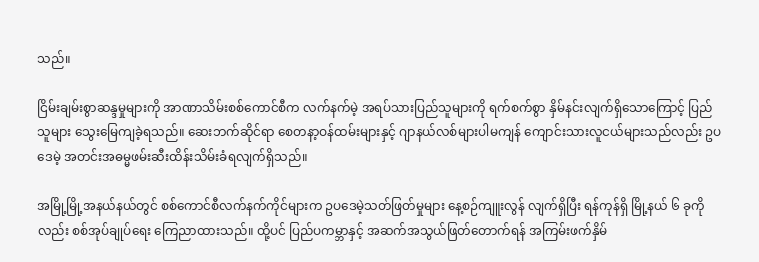သည်။

ငြိမ်းချမ်းစွာဆန္ဒမှုများကို အာဏာသိမ်းစစ်ကောင်စီက လက်နက်မဲ့ အရပ်သားပြည်သူများကို ရက်စက်စွာ နှိမ်နင်းလျက်ရှိသောကြောင့် ပြည်သူများ သွေးမြေကျခဲ့ရသည်။ ဆေးဘက်ဆိုင်ရာ စေတနာ့ဝန်ထမ်းများနှင့် ဂျာနယ်လစ်များပါမကျန် ကျောင်းသားလူငယ်များသည်လည်း ဥပဒေမဲ့ အတင်းအဓမ္မဖမ်းဆီးထိန်းသိမ်းခံရလျက်ရှိသည်။

အမြို့မြို့အနယ်နယ်တွင် စစ်ကောင်စီလက်နက်ကိုင်များက ဥပဒေမဲ့သတ်ဖြတ်မှုများ နေ့စဉ်ကျူးလွန် လျက်ရှိပြီး ရန်ကုန်ရှိ မြို့နယ် ၆ ခုကိုလည်း စစ်အုပ်ချုပ်ရေး ကြေညာထားသည်။ ထို့ပင် ပြည်ပကမ္ဘာနှင့် အဆက်အသွယ်ဖြတ်တောက်ရန် အကြမ်းဖက်နှိမ်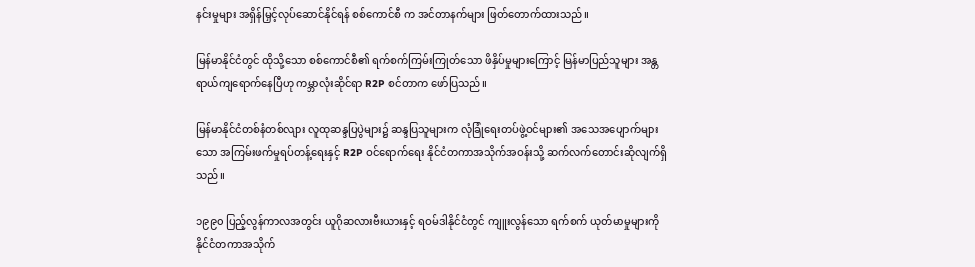နင်းမှုများ အရှိန်မြှင့်လုပ်ဆောင်နိုင်ရန် စစ်ကောင်စီ က အင်တာနက်များ ဖြတ်တောက်ထားသည်။

မြန်မာနိုင်ငံတွင် ထိုသို့သော စစ်ကောင်စီ၏ ရက်စက်ကြမ်းကြုတ်သော ဖိနှိပ်မှုများကြောင့် မြန်မာပြည်သူများ အန္တရာယ်ကျရောက်နေပြီဟု ကမ္ဘာလုံးဆိုင်ရာ R2P စင်တာက ဖော်ပြသည်။

မြန်မာနိုင်ငံတစ်နံတစ်လျား လူထုဆန္ဒပြပွဲများ၌ ဆန္ဒပြသူများက လုံခြုံရေးတပ်ဖွဲ့ဝင်များ၏ အသေအပျောက်များသော အကြမ်းဖက်မှုရပ်တန့်ရေးနှင့် R2P ဝင်ရောက်ရေး နိုင်ငံတကာအသိုက်အဝန်းသို့ ဆက်လက်တောင်းဆိုလျက်ရှိသည်။

၁၉၉၀ ပြည့်လွန်ကာလအတွင်း ယူဂိုဆလားဗီးယားနှင့် ရဝမ်ဒါနိုင်ငံတွင် ကျူးလွန်သော ရက်စက် ယုတ်မာမှုများကို နိုင်ငံတကာအသိုက်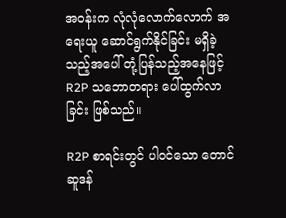အဝန်းက လုံလုံလောက်လောက် အရေးယူ ဆောင်ရွက်နိုင်ခြင်း မရှိခဲ့သည့်အပေါ် တုံ့ပြန်သည့်အနေဖြင့် R2P သဘောတရား ပေါ်ထွက်လာခြင်း ဖြစ်သည်။

R2P စာရင်းတွင် ပါဝင်သော တောင်ဆူဒန်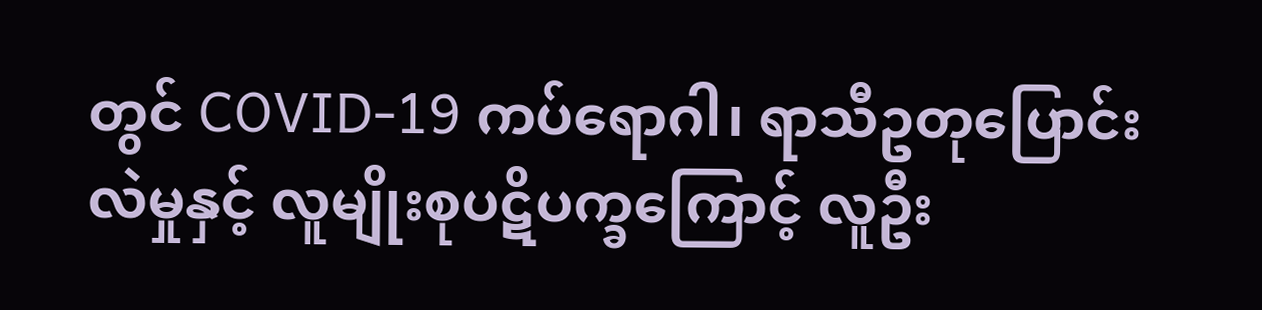တွင် COVID-19 ကပ်ရောဂါ၊ ရာသီဥတုပြောင်းလဲမှုနှင့် လူမျိုးစုပဋိပက္ခကြောင့် လူဦး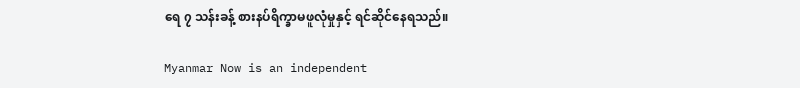ရေ ၇ သန်းခန့် စားနပ်ရိက္ခာမဖူလုံမှုနှင့် ရင်ဆိုင်နေရသည်။

Myanmar Now is an independent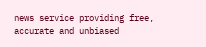news service providing free, accurate and unbiased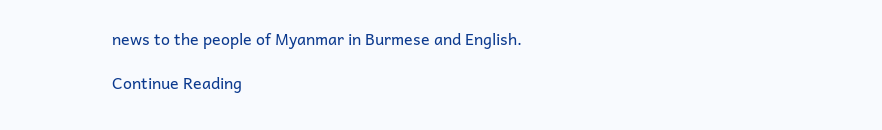news to the people of Myanmar in Burmese and English.

Continue Reading